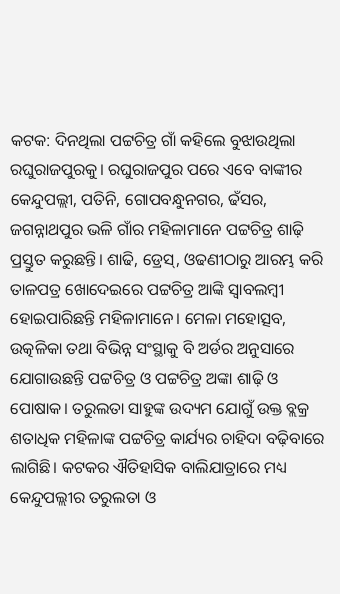କଟକ: ଦିନଥିଲା ପଟ୍ଟଚିତ୍ର ଗାଁ କହିଲେ ବୁଝାଉଥିଲା ରଘୁରାଜପୁରକୁ। ରଘୁରାଜପୁର ପରେ ଏବେ ବାଙ୍କୀର କେନ୍ଦୁପଲ୍ଲୀ, ପତିନି, ଗୋପବନ୍ଧୁନଗର, ଢଁସର, ଜଗନ୍ନାଥପୁର ଭଳି ଗାଁର ମହିଳାମାନେ ପଟ୍ଟଚିତ୍ର ଶାଢ଼ି ପ୍ରସ୍ତୁତ କରୁଛନ୍ତି। ଶାଢି, ଡ୍ରେସ୍, ଓଢଣୀଠାରୁ ଆରମ୍ଭ କରି ତାଳପତ୍ର ଖୋଦେଇରେ ପଟ୍ଟଚିତ୍ର ଆଙ୍କି ସ୍ବାବଲମ୍ବୀ ହୋଇପାରିଛନ୍ତି ମହିଳାମାନେ। ମେଳା ମହୋତ୍ସବ, ଉତ୍କଳିକା ତଥା ବିଭିନ୍ନ ସଂସ୍ଥାକୁ ବି ଅର୍ଡର ଅନୁସାରେ ଯୋଗାଉଛନ୍ତି ପଟ୍ଟଚିତ୍ର ଓ ପଟ୍ଟଚିତ୍ର ଅଙ୍କା ଶାଢ଼ି ଓ ପୋଷାକ। ତରୁଲତା ସାହୁଙ୍କ ଉଦ୍ୟମ ଯୋଗୁଁ ଉକ୍ତ ବ୍ଲକ୍ର ଶତାଧିକ ମହିଳାଙ୍କ ପଟ୍ଟଚିତ୍ର କାର୍ଯ୍ୟର ଚାହିଦା ବଢ଼ିବାରେ ଲାଗିଛି। କଟକର ଐତିହାସିକ ବାଲିଯାତ୍ରାରେ ମଧ୍ୟ କେନ୍ଦୁପଲ୍ଲୀର ତରୁଲତା ଓ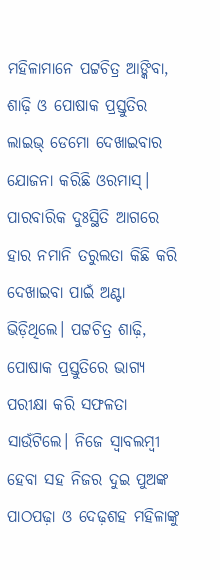ମହିଳାମାନେ ପଟ୍ଟଚିତ୍ର ଆଙ୍କିବା, ଶାଢ଼ି ଓ ପୋଷାକ ପ୍ରସ୍ତୁତିର ଲାଇଭ୍ ଡେମୋ ଦେଖାଇବାର ଯୋଜନା କରିଛି ଓରମାସ୍।
ପାରବାରିକ ଦୁଃସ୍ଥିତି ଆଗରେ ହାର ନମାନି ତରୁଲତା କିଛି କରି ଦେଖାଇବା ପାଇଁ ଅଣ୍ଟା ଭିଡ଼ିଥିଲେ। ପଟ୍ଟଚିତ୍ର ଶାଢ଼ି, ପୋଷାକ ପ୍ରସ୍ତୁତିରେ ଭାଗ୍ୟ ପରୀକ୍ଷା କରି ସଫଳତା ସାଉଁଟିଲେ। ନିଜେ ସ୍ବାବଲମ୍ବୀ ହେବା ସହ ନିଜର ଦୁଇ ପୁଅଙ୍କ ପାଠପଢ଼ା ଓ ଦେଢ଼ଶହ ମହିଳାଙ୍କୁ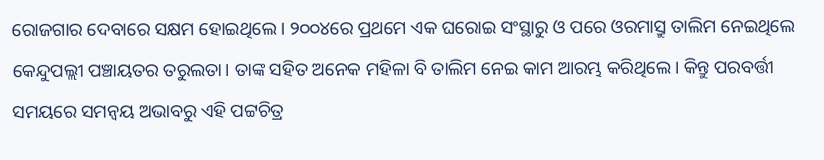ରୋଜଗାର ଦେବାରେ ସକ୍ଷମ ହୋଇଥିଲେ। ୨୦୦୪ରେ ପ୍ରଥମେ ଏକ ଘରୋଇ ସଂସ୍ଥାରୁ ଓ ପରେ ଓରମାସ୍ରୁ ତାଲିମ ନେଇଥିଲେ କେନ୍ଦୁପଲ୍ଲୀ ପଞ୍ଚାୟତର ତରୁଲତା। ତାଙ୍କ ସହିତ ଅନେକ ମହିଳା ବି ତାଲିମ ନେଇ କାମ ଆରମ୍ଭ କରିଥିଲେ। କିନ୍ତୁ ପରବର୍ତ୍ତୀ ସମୟରେ ସମନ୍ବୟ ଅଭାବରୁ ଏହି ପଟ୍ଟଚିତ୍ର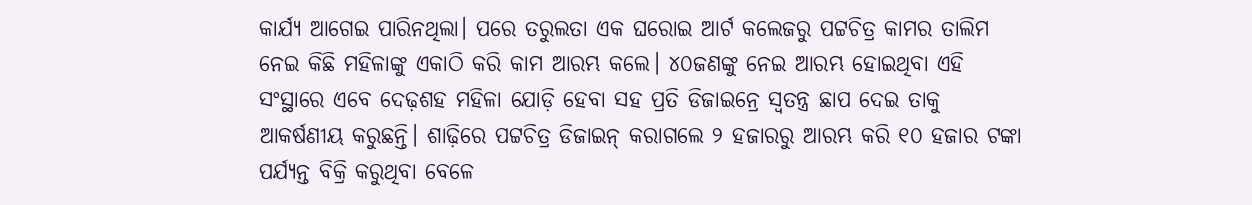କାର୍ଯ୍ୟ ଆଗେଇ ପାରିନଥିଲା। ପରେ ତରୁଲତା ଏକ ଘରୋଇ ଆର୍ଟ କଲେଜରୁ ପଟ୍ଟଚିତ୍ର କାମର ତାଲିମ ନେଇ କିଛି ମହିଳାଙ୍କୁ ଏକାଠି କରି କାମ ଆରମ୍ଭ କଲେ। ୪୦ଜଣଙ୍କୁ ନେଇ ଆରମ୍ଭ ହୋଇଥିବା ଏହି ସଂସ୍ଥାରେ ଏବେ ଦେଢ଼ଶହ ମହିଳା ଯୋଡ଼ି ହେବା ସହ ପ୍ରତି ଡିଜାଇନ୍ରେ ସ୍ବତନ୍ତ୍ର ଛାପ ଦେଇ ତାକୁ ଆକର୍ଷଣୀୟ କରୁଛନ୍ତି। ଶାଢ଼ିରେ ପଟ୍ଟଚିତ୍ର ଡିଜାଇନ୍ କରାଗଲେ ୨ ହଜାରରୁ ଆରମ୍ଭ କରି ୧୦ ହଜାର ଟଙ୍କା ପର୍ଯ୍ୟନ୍ତ ବିକ୍ରି କରୁଥିବା ବେଳେ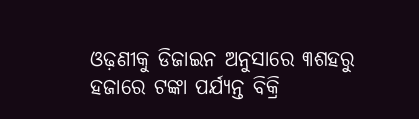ଓଢ଼ଣୀକୁ ଡିଜାଇନ ଅନୁସାରେ ୩ଶହରୁ ହଜାରେ ଟଙ୍କା ପର୍ଯ୍ୟନ୍ତ ବିକ୍ରି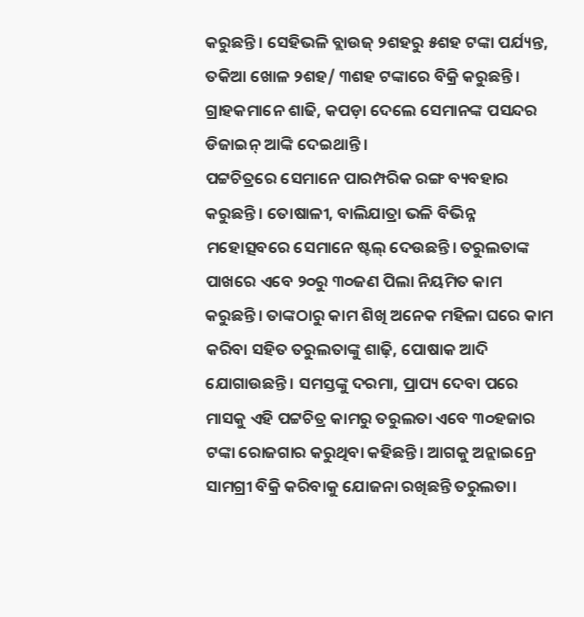କରୁଛନ୍ତି। ସେହିଭଳି ବ୍ଲାଉଜ୍ ୨ଶହରୁ ୫ଶହ ଟଙ୍କା ପର୍ଯ୍ୟନ୍ତ, ତକିଆ ଖୋଳ ୨ଶହ/ ୩ଶହ ଟଙ୍କାରେ ବିକ୍ରି କରୁଛନ୍ତି। ଗ୍ରାହକମାନେ ଶାଢି, କପଡ଼ା ଦେଲେ ସେମାନଙ୍କ ପସନ୍ଦର ଡିଜାଇନ୍ ଆଙ୍କି ଦେଇଥାନ୍ତି।
ପଟ୍ଟଚିତ୍ରରେ ସେମାନେ ପାରମ୍ପରିକ ରଙ୍ଗ ବ୍ୟବହାର କରୁଛନ୍ତି। ତୋଷାଳୀ, ବାଲିଯାତ୍ରା ଭଳି ବିଭିନ୍ନ ମହୋତ୍ସବରେ ସେମାନେ ଷ୍ଟଲ୍ ଦେଉଛନ୍ତି। ତରୁଲତାଙ୍କ ପାଖରେ ଏବେ ୨୦ରୁ ୩୦ଜଣ ପିଲା ନିୟମିତ କାମ କରୁଛନ୍ତି। ତାଙ୍କଠାରୁ କାମ ଶିଖି ଅନେକ ମହିଳା ଘରେ କାମ କରିବା ସହିତ ତରୁଲତାଙ୍କୁ ଶାଢ଼ି, ପୋଷାକ ଆଦି ଯୋଗାଉଛନ୍ତି। ସମସ୍ତଙ୍କୁ ଦରମା, ପ୍ରାପ୍ୟ ଦେବା ପରେ ମାସକୁ ଏହି ପଟ୍ଟଚିତ୍ର କାମରୁ ତରୁଲତା ଏବେ ୩୦ହଜାର ଟଙ୍କା ରୋଜଗାର କରୁଥିବା କହିଛନ୍ତି। ଆଗକୁ ଅନ୍ଲାଇନ୍ରେ ସାମଗ୍ରୀ ବିକ୍ରି କରିବାକୁ ଯୋଜନା ରଖିଛନ୍ତି ତରୁଲତା।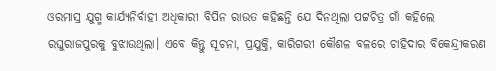ଓରମାସ୍ର ଯୁଗ୍ମ କାର୍ଯ୍ୟନିର୍ବାହୀ ଅଧିକାରୀ ବିପିନ ରାଉତ କହିଛନ୍ତି ଯେ ଦିନଥିଲା ପଟ୍ଟଚିତ୍ର ଗାଁ କହିଲେ ରଘୁରାଜପୁରକୁ ବୁଝାଉଥିଲା। ଏବେ କିନ୍ତୁ ସୂଚନା, ପ୍ରଯୁକ୍ତି, କାରିଗରୀ କୌଶଳ ବଳରେ ଚାହିଦାର ବିକେନ୍ଦ୍ରୀକରଣ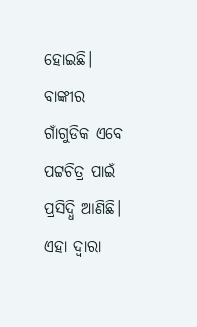ହୋଇଛି। ବାଙ୍କୀର ଗାଁଗୁଡିକ ଏବେ ପଟ୍ଟଚିତ୍ର ପାଇଁ ପ୍ରସିଦ୍ଧି ଆଣିଛି। ଏହା ଦ୍ବାରା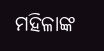ମହିଳାଙ୍କ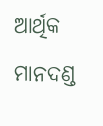ଆର୍ଥିକ ମାନଦଣ୍ଡ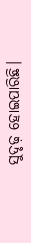ସୁଦୃଢ଼ ହୋଇପାରିଛି।